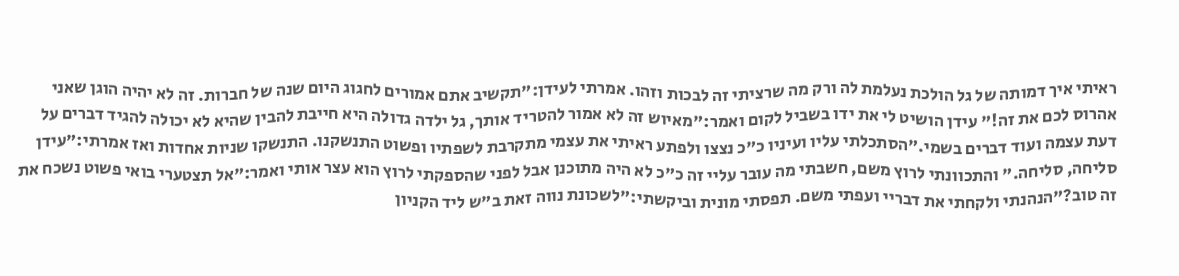ראיתי איך דמותה של גל הולכת נעלמת לה ורק מה שרציתי זה לבכות וזהו. אמרתי לעידן:"תקשיב אתם אמורים לחגוג היום שנה של חברות. זה לא יהיה הוגן שאני אהרוס לכם את זה!" עידן הושיט לי את ידו בשביל לקום ואמר:"מאיוש זה לא אמור להטריד אותך, גל ילדה גדולה היא חייבת להבין שהיא לא יכולה להגיד דברים על דעת עצמה ועוד דברים בשמי."הסתכלתי עליו ועיניו כ"כ נצצו ולפתע ראיתי את עצמי מתקרבת לשפתיו ופשוט התנשקנו. התנשקו שניות אחדות ואז אמרתי:"עידן סליחה, סליחה." והתכוונתי לרוץ משם, חשבתי מה עובר עליי זה כ"כ לא היה מתוכנן אבל לפני שהספקתי לרוץ הוא עצר אותי ואמר:"אל תצטערי בואי פשוט נשכח את זה טוב?"הנהנתי ולקחתי את דבריי ועפתי משם. תפסתי מונית וביקשתי:"לשכונת נווה זאת ב"ש ליד הקניון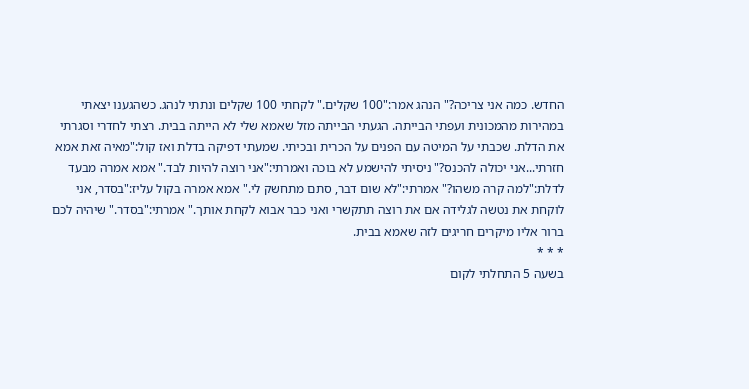החדש. כמה אני צריכה?" הנהג אמר:"100 שקלים." לקחתי 100 שקלים ונתתי לנהג. כשהגענו יצאתי במהירות מהמכונית ועפתי הבייתה. הגעתי הבייתה מזל שאמא שלי לא הייתה בבית. רצתי לחדרי וסגרתי את הדלת. שכבתי על המיטה עם הפנים על הכרית ובכיתי. שמעתי דפיקה בדלת ואז קול:"מאיה זאת אמא חזרתי...אני יכולה להכנס?" ניסיתי להישמע לא בוכה ואמרתי:"אני רוצה להיות לבד." אמא אמרה מבעד לדלת:"למה קרה משהו?" אמרתי:"לא שום דבר, סתם מתחשק לי." אמא אמרה בקול עליז:"בסדר, אני לוקחת את נטשה לגלידה אם את רוצה תתקשרי ואני כבר אבוא לקחת אותך." אמרתי:"בסדר." שיהיה לכם ברור אליו מיקרים חריגים לזה שאמא בבית.
* * *
בשעה 5 התחלתי לקום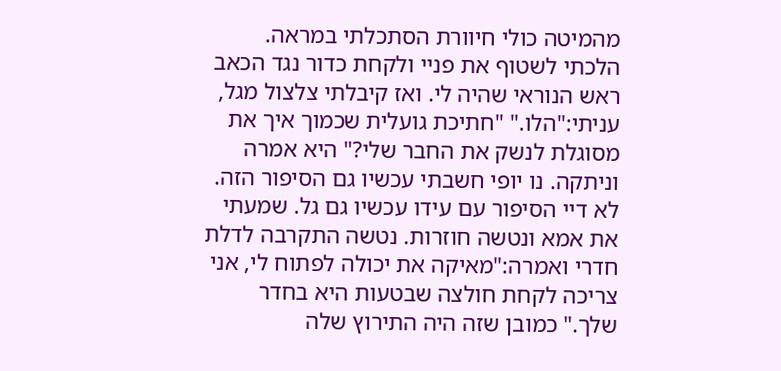מהמיטה כולי חיוורת הסתכלתי במראה. הלכתי לשטוף את פניי ולקחת כדור נגד הכאב ראש הנוראי שהיה לי. ואז קיבלתי צלצול מגל, עניתי:"הלו." "חתיכת גועלית שכמוך איך את מסוגלת לנשק את החבר שלי?" היא אמרה וניתקה. נו יופי חשבתי עכשיו גם הסיפור הזה. לא דיי הסיפור עם עידו עכשיו גם גל. שמעתי את אמא ונטשה חוזרות. נטשה התקרבה לדלת חדרי ואמרה:"מאיקה את יכולה לפתוח לי, אני צריכה לקחת חולצה שבטעות היא בחדר שלך." כמובן שזה היה התירוץ שלה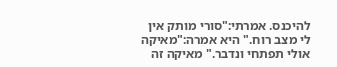להיכנס. אמרתי:"סורי מותק אין לי מצב רוח." היא אמרה:"מאיקה אולי תפתחי ונדבר." מאיקה זה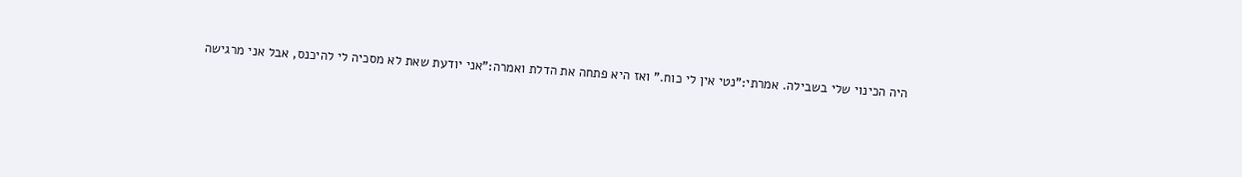היה הכינוי שלי בשבילה. אמרתי:"נטי אין לי כוח." ואז היא פתחה את הדלת ואמרה:"אני יודעת שאת לא מסכיה לי להיכנס, אבל אני מרגישה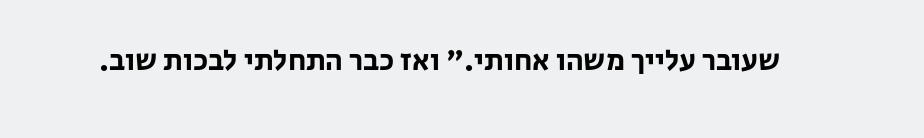שעובר עלייך משהו אחותי." ואז כבר התחלתי לבכות שוב.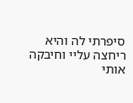סיפרתי לה והיא ריחצה עליי וחיבקה אותי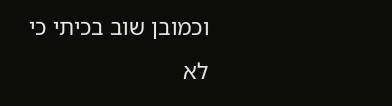וכמובן שוב בכיתי כי לא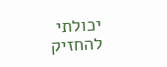יכולתי להחזיק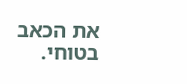את הכאב בטוחי.